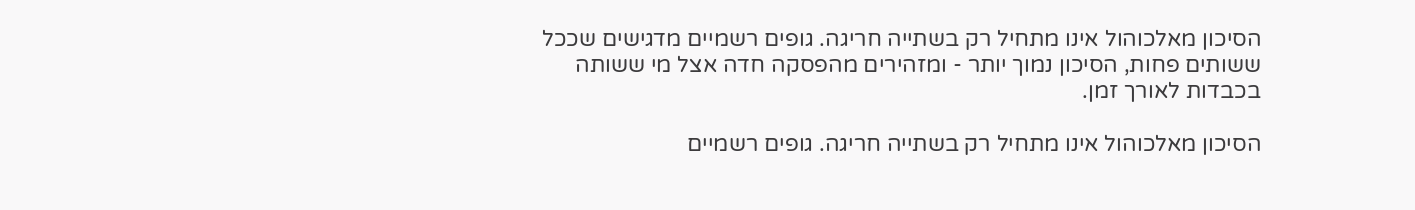הסיכון מאלכוהול אינו מתחיל רק בשתייה חריגה. גופים רשמיים מדגישים שככל ששותים פחות, הסיכון נמוך יותר - ומזהירים מהפסקה חדה אצל מי ששותה בכבדות לאורך זמן.

הסיכון מאלכוהול אינו מתחיל רק בשתייה חריגה. גופים רשמיים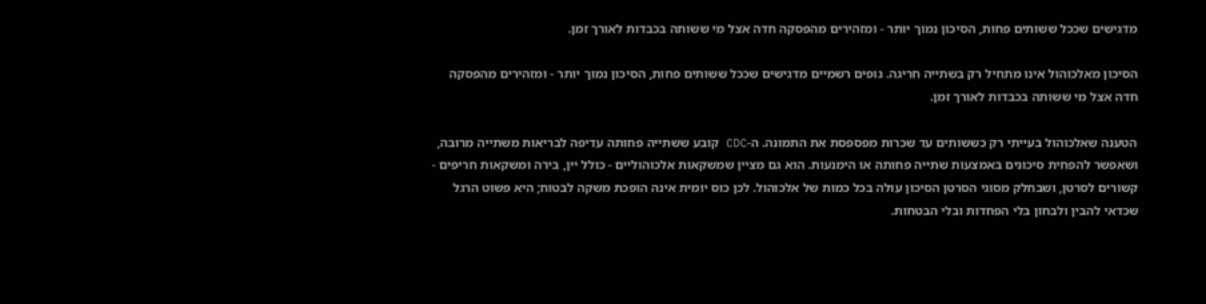מדגישים שככל ששותים פחות, הסיכון נמוך יותר - ומזהירים מהפסקה חדה אצל מי ששותה בכבדות לאורך זמן.

הסיכון מאלכוהול אינו מתחיל רק בשתייה חריגה. גופים רשמיים מדגישים שככל ששותים פחות, הסיכון נמוך יותר - ומזהירים מהפסקה חדה אצל מי ששותה בכבדות לאורך זמן.

הטענה שאלכוהול בעייתי רק כששותים עד שכרות מפספסת את התמונה. ה-CDC קובע ששתייה פחותה עדיפה לבריאות משתייה מרובה, ושאפשר להפחית סיכונים באמצעות שתייה פחותה או הימנעות. הוא גם מציין שמשקאות אלכוהוליים - כולל יין, בירה ומשקאות חריפים - קשורים לסרטן, ושבחלק מסוגי הסרטן הסיכון עולה בכל כמות של אלכוהול. לכן כוס יומית אינה הופכת משקה לבטוח; היא פשוט הרגל שכדאי להבין ולבחון בלי הפחדות ובלי הבטחות.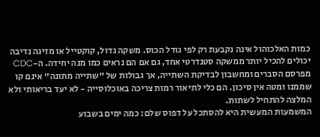כמות האלכוהול אינה נקבעת רק לפי גודל הכוס. משקה גדול, קוקטייל או מזיגה נדיבה יכולים להכיל יותר ממשקה סטנדרטי אחד, גם אם הם נראים כמו מנה יחידה. ה-CDC מפרסם הסברים ומחשבון לבדיקת השתייה, אך גבולות של "שתייה מתונה" אינם קו שממנו ומטה אין סיכון. הם כלי לתיאור רמות צריכה באוכלוסייה - לא יעד בריאותי ולא המלצה להתחיל לשתות.
המשמעות המעשית היא להסתכל על דפוס שלם: כמה ימים בשבוע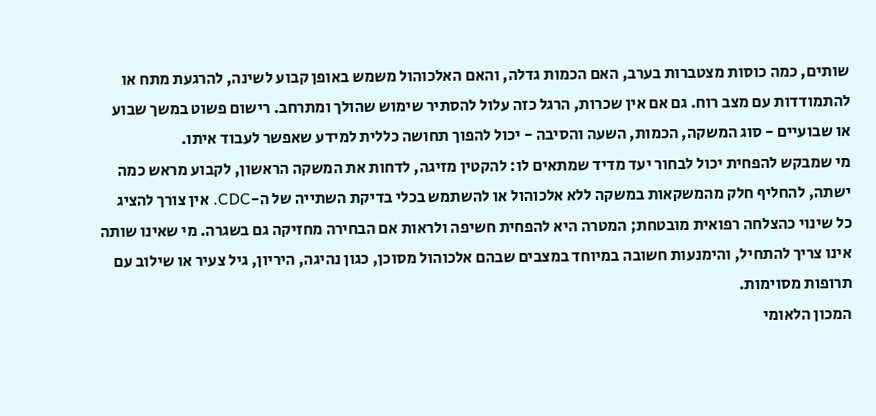שותים, כמה כוסות מצטברות בערב, האם הכמות גדלה, והאם האלכוהול משמש באופן קבוע לשינה, להרגעת מתח או להתמודדות עם מצב רוח. גם אם אין שכרות, הרגל כזה עלול להסתיר שימוש שהולך ומתרחב. רישום פשוט במשך שבוע או שבועיים - סוג המשקה, הכמות, השעה והסיבה - יכול להפוך תחושה כללית למידע שאפשר לעבוד איתו.
מי שמבקש להפחית יכול לבחור יעד מדיד שמתאים לו: להקטין מזיגה, לדחות את המשקה הראשון, לקבוע מראש כמה ישתה, להחליף חלק מהמשקאות במשקה ללא אלכוהול או להשתמש בכלי בדיקת השתייה של ה-CDC. אין צורך להציג כל שינוי כהצלחה רפואית מובטחת; המטרה היא להפחית חשיפה ולראות אם הבחירה מחזיקה גם בשגרה. מי שאינו שותה אינו צריך להתחיל, והימנעות חשובה במיוחד במצבים שבהם אלכוהול מסוכן, כגון נהיגה, היריון, גיל צעיר או שילוב עם תרופות מסוימות.
המכון הלאומי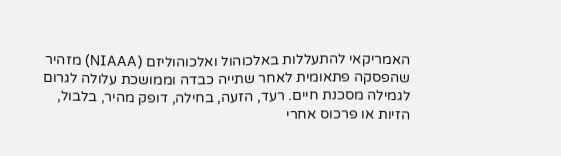האמריקאי להתעללות באלכוהול ואלכוהוליזם (NIAAA) מזהיר שהפסקה פתאומית לאחר שתייה כבדה וממושכת עלולה לגרום לגמילה מסכנת חיים. רעד, הזעה, בחילה, דופק מהיר, בלבול, הזיות או פרכוס אחרי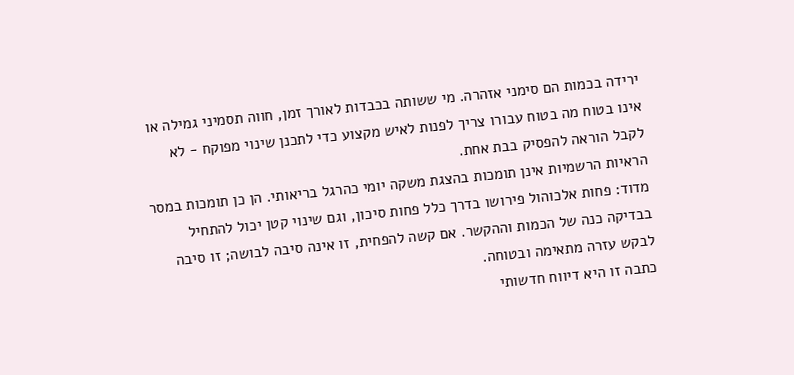ירידה בכמות הם סימני אזהרה. מי ששותה בכבדות לאורך זמן, חווה תסמיני גמילה או אינו בטוח מה בטוח עבורו צריך לפנות לאיש מקצוע כדי לתכנן שינוי מפוקח - לא לקבל הוראה להפסיק בבת אחת.
הראיות הרשמיות אינן תומכות בהצגת משקה יומי כהרגל בריאותי. הן כן תומכות במסר מדוד: פחות אלכוהול פירושו בדרך כלל פחות סיכון, וגם שינוי קטן יכול להתחיל בבדיקה כנה של הכמות וההקשר. אם קשה להפחית, זו אינה סיבה לבושה; זו סיבה לבקש עזרה מתאימה ובטוחה.
כתבה זו היא דיווח חדשותי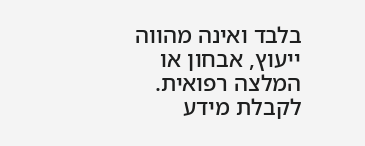בלבד ואינה מהווה ייעוץ, אבחון או המלצה רפואית. לקבלת מידע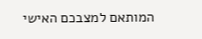המותאם למצבכם האישי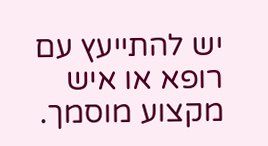יש להתייעץ עם רופא או איש מקצוע מוסמך.